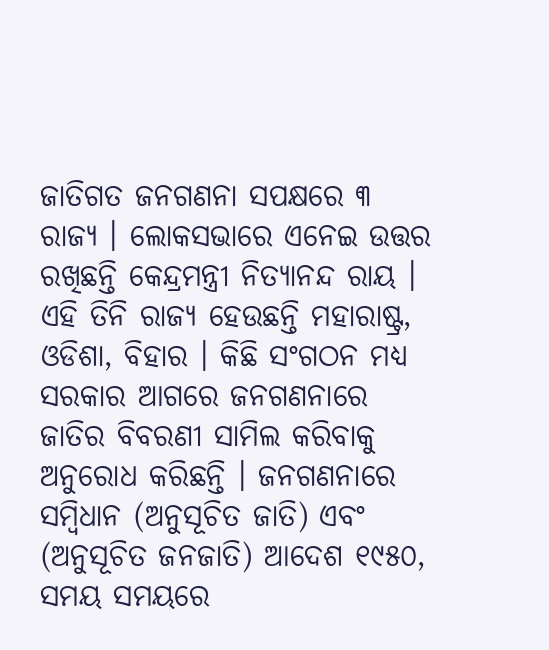ଜାତିଗତ ଜନଗଣନା ସପକ୍ଷରେ ୩ ରାଜ୍ୟ । ଲୋକସଭାରେ ଏନେଇ ଉତ୍ତର ରଖିଛନ୍ତି କେନ୍ଦ୍ରମନ୍ତ୍ରୀ ନିତ୍ୟାନନ୍ଦ ରାୟ । ଏହି ତିନି ରାଜ୍ୟ ହେଉଛନ୍ତି ମହାରାଷ୍ଟ୍ର, ଓଡିଶା, ବିହାର । କିଛି ସଂଗଠନ ମଧ୍ୟ ସରକାର ଆଗରେ ଜନଗଣନାରେ ଜାତିର ବିବରଣୀ ସାମିଲ କରିବାକୁ ଅନୁରୋଧ କରିଛନ୍ତି । ଜନଗଣନାରେ ସମ୍ବିଧାନ (ଅନୁସୂଚିତ ଜାତି) ଏବଂ (ଅନୁସୂଚିତ ଜନଜାତି) ଆଦେଶ ୧୯୫୦, ସମୟ ସମୟରେ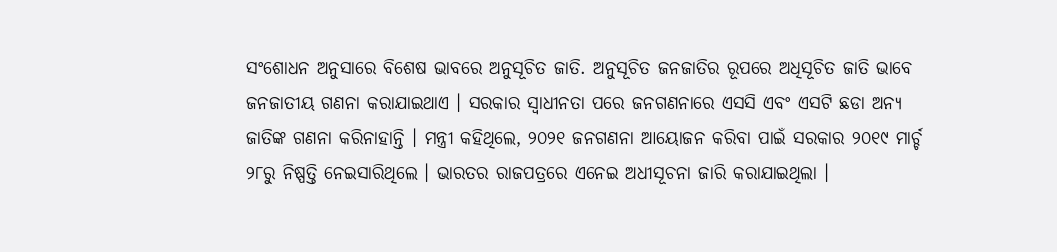ସଂଶୋଧନ ଅନୁସାରେ ବିଶେଷ ଭାବରେ ଅନୁସୂଚିତ ଜାତି. ଅନୁସୂଚିତ ଜନଜାତିର ରୂପରେ ଅଧିସୂଚିତ ଜାତି ଭାବେ ଜନଜାତୀୟ ଗଣନା କରାଯାଇଥାଏ । ସରକାର ସ୍ୱାଧୀନତା ପରେ ଜନଗଣନାରେ ଏସସି ଏବଂ ଏସଟି ଛଡା ଅନ୍ୟ ଜାତିଙ୍କ ଗଣନା କରିନାହାନ୍ତି । ମନ୍ତ୍ରୀ କହିଥିଲେ, ୨୦୨୧ ଜନଗଣନା ଆୟୋଜନ କରିବା ପାଇଁ ସରକାର ୨୦୧୯ ମାର୍ଚ୍ଚ ୨୮ରୁ ନିଷ୍ପତ୍ତି ନେଇସାରିଥିଲେ । ଭାରତର ରାଜପତ୍ରରେ ଏନେଇ ଅଧୀସୂଚନା ଜାରି କରାଯାଇଥିଲା ।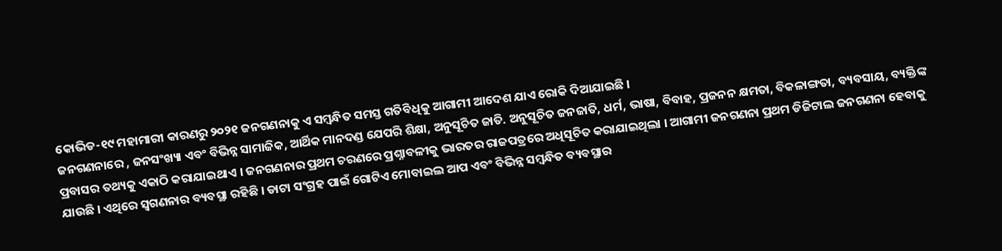କୋଭିଡ-୧୯ ମହାମାରୀ କାରଣରୁ ୨୦୨୧ ଜନଗଣନାକୁ ଏ ସମ୍ବନ୍ଧିତ ସମସ୍ତ ଗତିବିଧିକୁ ଆଗାମୀ ଆଦେଶ ଯାଏ ରୋକି ଦିଆଯାଇଛି ।
ଜନଗଣନାରେ , ଜନସଂଖ୍ୟା ଏବଂ ବିଭିନ୍ନ ସାମାଜିକ, ଆର୍ଥିକ ମାନଦଣ୍ଡ ଯେପରି ଶିକ୍ଷା, ଅନୁସୂଚିତ ଜାତି. ଅନୁସୂଚିତ ଜନଜାତି, ଧର୍ମ, ଭାଷା, ବିବାହ, ପ୍ରଜନନ କ୍ଷମତା, ବିକଳାଙ୍ଗତା, ବ୍ୟବସାୟ, ବ୍ୟକ୍ତିଙ୍କ ପ୍ରବାସର ତଥ୍ୟକୁ ଏକାଠି କରାଯାଇଥାଏ । ଜନଗଣନାର ପ୍ରଥମ ଚରଣରେ ପ୍ରଶ୍ନାବଳୀକୁ ଭାରତର ରାଜପତ୍ରରେ ଅଧିସୂଚିତ କରାଯାଇଥିଲା । ଆଗାମୀ ଜନଗଣନା ପ୍ରଥମ ଡିଜିଟାଲ ଜନଗଣନା ହେବାକୁ ଯାଉଛି । ଏଥିରେ ସ୍ୱଗଣନାର ବ୍ୟବସ୍ଥା ରହିଛି । ଡାଟା ସଂଗ୍ରହ ପାଇଁ ଗୋଟିଏ ମୋବାଇଲ ଆପ ଏବଂ ବିଭିନ୍ନ ସମ୍ବନ୍ଧିତ ବ୍ୟବସ୍ଥାର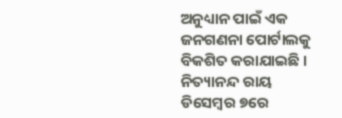ଅନୁଧ୍ୟାନ ପାଇଁ ଏକ ଜନଗଣନା ପୋର୍ଟାଲକୁ ବିକଶିତ କରାଯାଇଛି ।
ନିତ୍ୟାନନ୍ଦ ରାୟ ଡିସେମ୍ବର ୭ରେ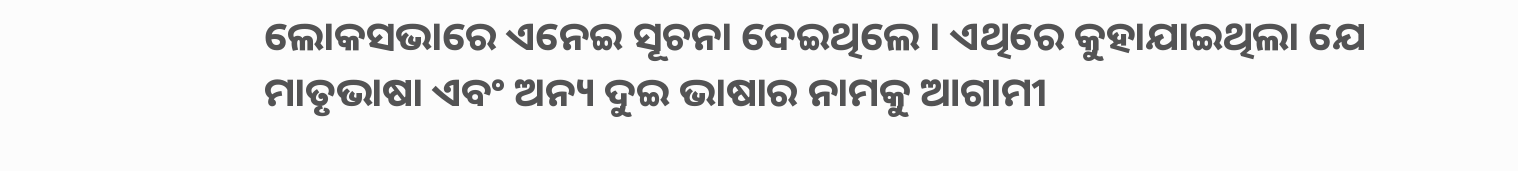ଲୋକସଭାରେ ଏନେଇ ସୂଚନା ଦେଇଥିଲେ । ଏଥିରେ କୁହାଯାଇଥିଲା ଯେ ମାତୃଭାଷା ଏବଂ ଅନ୍ୟ ଦୁଇ ଭାଷାର ନାମକୁ ଆଗାମୀ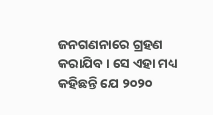ଜନଗଣନାରେ ଗ୍ରହଣ କରାଯିବ । ସେ ଏହା ମଧ୍ୟ କହିଛନ୍ତି ଯେ ୨୦୨୦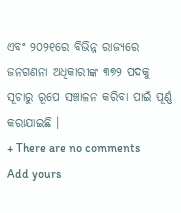ଏବଂ ୨୦୨୧ରେ ବିଭିନ୍ନ ରାଜ୍ୟରେ ଜନଗଣନା ଅଧିକାରୀଙ୍କ ୩୭୨ ପଦକୁ ସୂଚାରୁ ରୂପେ ସଞ୍ଚାଳନ କରିବା ପାଇଁ ପୂର୍ଣ୍ଣ କରାଯାଇଛି ।
+ There are no comments
Add yours